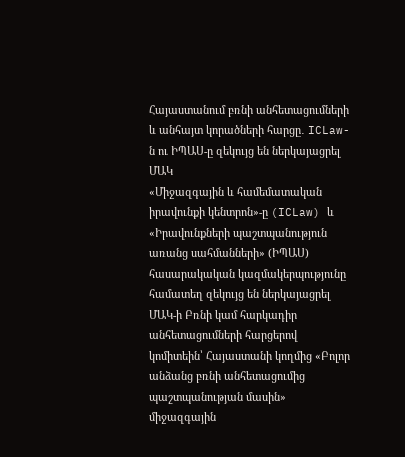Հայաստանում բռնի անհետացումների և անհայտ կորածների հարցը․ ICLaw-ն ու ԻՊԱՍ-ը զեկույց են ներկայացրել ՄԱԿ
«Միջազգային և համեմատական իրավունքի կենտրոն»-ը (ICLaw) և «Իրավունքների պաշտպանություն առանց սահմանների» (ԻՊԱՍ) հասարակական կազմակերպությունը համատեղ զեկույց են ներկայացրել ՄԱԿ-ի Բռնի կամ հարկադիր անհետացումների հարցերով կոմիտեին՝ Հայաստանի կողմից «Բոլոր անձանց բռնի անհետացումից պաշտպանության մասին» միջազգային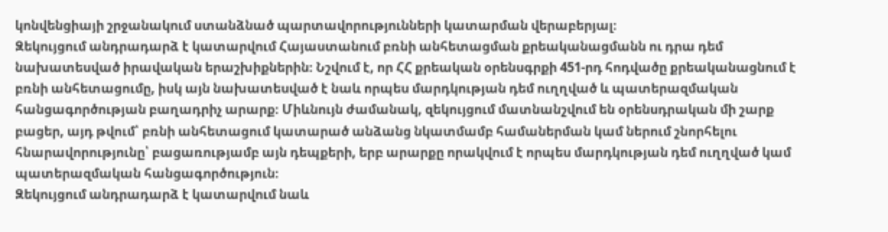կոնվենցիայի շրջանակում ստանձնած պարտավորությունների կատարման վերաբերյալ։
Զեկույցում անդրադարձ է կատարվում Հայաստանում բռնի անհետացման քրեականացմանն ու դրա դեմ նախատեսված իրավական երաշխիքներին։ Նշվում է, որ ՀՀ քրեական օրենսգրքի 451-րդ հոդվածը քրեականացնում է բռնի անհետացումը, իսկ այն նախատեսված է նաև որպես մարդկության դեմ ուղղված և պատերազմական հանցագործության բաղադրիչ արարք։ Միևնույն ժամանակ, զեկույցում մատնանշվում են օրենսդրական մի շարք բացեր, այդ թվում՝ բռնի անհետացում կատարած անձանց նկատմամբ համաներման կամ ներում շնորհելու հնարավորությունը՝ բացառությամբ այն դեպքերի, երբ արարքը որակվում է որպես մարդկության դեմ ուղղված կամ պատերազմական հանցագործություն։
Զեկույցում անդրադարձ է կատարվում նաև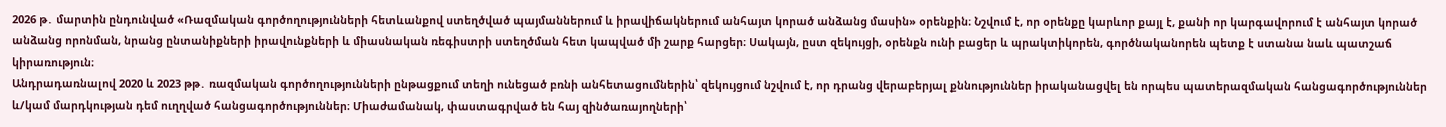2026 թ․ մարտին ընդունված «Ռազմական գործողությունների հետևանքով ստեղծված պայմաններում և իրավիճակներում անհայտ կորած անձանց մասին» օրենքին։ Նշվում է, որ օրենքը կարևոր քայլ է, քանի որ կարգավորում է անհայտ կորած անձանց որոնման, նրանց ընտանիքների իրավունքների և միասնական ռեգիստրի ստեղծման հետ կապված մի շարք հարցեր։ Սակայն, ըստ զեկույցի, օրենքն ունի բացեր և պրակտիկորեն, գործնականորեն պետք է ստանա նաև պատշաճ կիրառություն։
Անդրադառնալով 2020 և 2023 թթ․ ռազմական գործողությունների ընթացքում տեղի ունեցած բռնի անհետացումներին՝ զեկույցում նշվում է, որ դրանց վերաբերյալ քննություններ իրականացվել են որպես պատերազմական հանցագործություններ և/կամ մարդկության դեմ ուղղված հանցագործություններ։ Միաժամանակ, փաստագրված են հայ զինծառայողների՝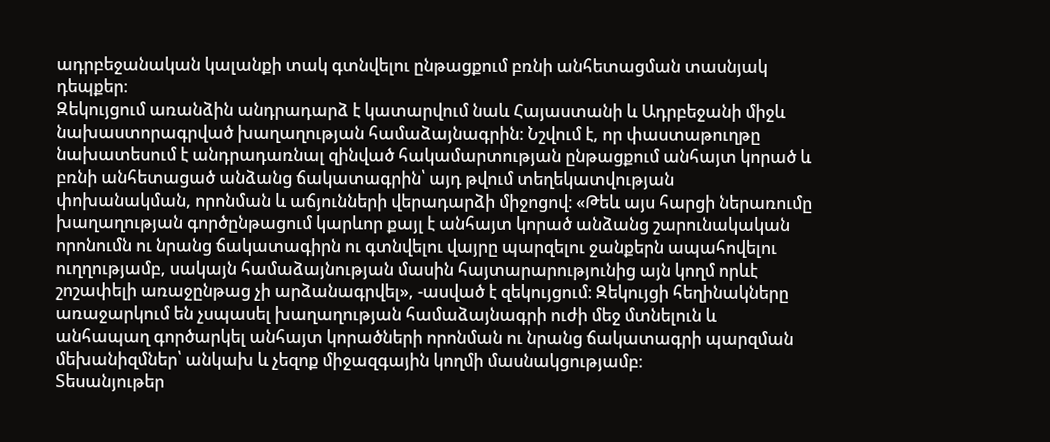ադրբեջանական կալանքի տակ գտնվելու ընթացքում բռնի անհետացման տասնյակ դեպքեր։
Զեկույցում առանձին անդրադարձ է կատարվում նաև Հայաստանի և Ադրբեջանի միջև նախաստորագրված խաղաղության համաձայնագրին։ Նշվում է, որ փաստաթուղթը նախատեսում է անդրադառնալ զինված հակամարտության ընթացքում անհայտ կորած և բռնի անհետացած անձանց ճակատագրին՝ այդ թվում տեղեկատվության փոխանակման, որոնման և աճյունների վերադարձի միջոցով։ «Թեև այս հարցի ներառումը խաղաղության գործընթացում կարևոր քայլ է անհայտ կորած անձանց շարունակական որոնումն ու նրանց ճակատագիրն ու գտնվելու վայրը պարզելու ջանքերն ապահովելու ուղղությամբ, սակայն համաձայնության մասին հայտարարությունից այն կողմ որևէ շոշափելի առաջընթաց չի արձանագրվել», -ասված է զեկույցում։ Զեկույցի հեղինակները առաջարկում են չսպասել խաղաղության համաձայնագրի ուժի մեջ մտնելուն և անհապաղ գործարկել անհայտ կորածների որոնման ու նրանց ճակատագրի պարզման մեխանիզմներ՝ անկախ և չեզոք միջազգային կողմի մասնակցությամբ։
Տեսանյութեր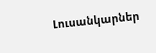Լուսանկարներ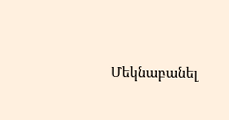Մեկնաբանել